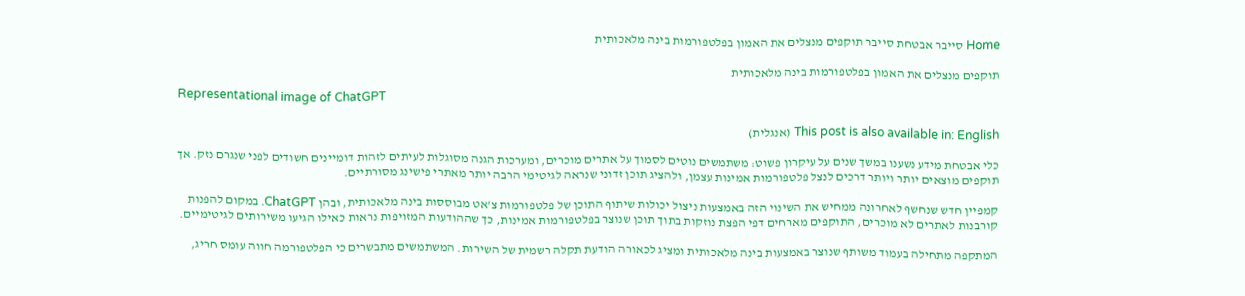Home סייבר אבטחת סייבר תוקפים מנצלים את האמון בפלטפורמות בינה מלאכותית

תוקפים מנצלים את האמון בפלטפורמות בינה מלאכותית

Representational image of ChatGPT

This post is also available in: English (אנגלית)

כלי אבטחת מידע נשענו במשך שנים על עיקרון פשוט: משתמשים נוטים לסמוך על אתרים מוכרים, ומערכות הגנה מסוגלות לעיתים לזהות דומיינים חשודים לפני שנגרם נזק. אך תוקפים מוצאים יותר ויותר דרכים לנצל פלטפורמות אמינות עצמן, ולהציג תוכן זדוני שנראה לגיטימי הרבה יותר מאתרי פישינג מסורתיים.

קמפיין חדש שנחשף לאחרונה ממחיש את השינוי הזה באמצעות ניצול יכולות שיתוף התוכן של פלטפורמות צ'אט מבוססות בינה מלאכותית, ובהן ChatGPT. במקום להפנות קורבנות לאתרים לא מוכרים, התוקפים מארחים דפי הפצת נוזקות בתוך תוכן שנוצר בפלטפורמות אמינות, כך שההודעות המזויפות נראות כאילו הגיעו משירותים לגיטימיים.

המתקפה מתחילה בעמוד משותף שנוצר באמצעות בינה מלאכותית ומציג לכאורה הודעת תקלה רשמית של השירות. המשתמשים מתבשרים כי הפלטפורמה חווה עומס חריג,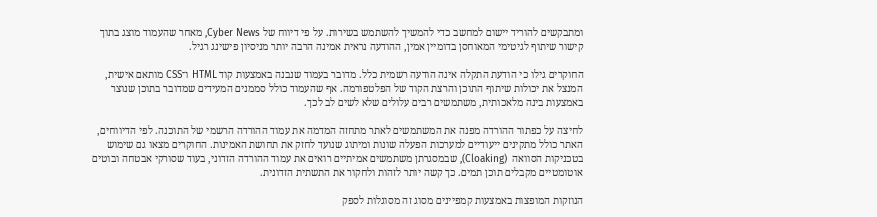ומתבקשים להוריד יישום למחשב כדי להמשיך להשתמש בשירות. על פי דיווח של Cyber News, מאחר שהעמוד מוצג בתוך קישור שיתוף לגיטימי המאוחסן בדומיין אמין, ההודעה נראית אמינה הרבה יותר מניסיון פישינג רגיל.

החוקרים גילו כי הודעת התקלה אינה הודעה רשמית כלל. מדובר בעמוד שנבנה באמצעות קוד HTML ו־CSS מותאם אישית, המנצל את יכולות שיתוף התוכן והרצת הקוד של הפלטפורמה. אף שהעמוד כולל סממנים המעידים שמדובר בתוכן שנוצר באמצעות בינה מלאכותית, משתמשים רבים עלולים שלא לשים לב לכך.

לחיצה על כפתור ההורדה מפנה את המשתמשים לאתר מתחזה המדמה את עמוד ההורדה הרשמי של התוכנה. לפי הדיווחים, האתר כולל מתקינים ייעודיים למערכות הפעלה שונות ומיתוג שנועד לחזק את תחושת האמינות. החוקרים מצאו גם שימוש בטכניקות הסוואה  (Cloaking), שבמסגרתן משתמשים אמיתיים רואים את עמוד ההורדה הזדוני, בעוד שסורקי אבטחה ובוטים אוטומטיים מקבלים תוכן תמים. כך קשה יותר לזהות ולחקור את התשתית הזדונית.

הנוזקות המופצות באמצעות קמפיינים מסוג זה מסוגלות לספק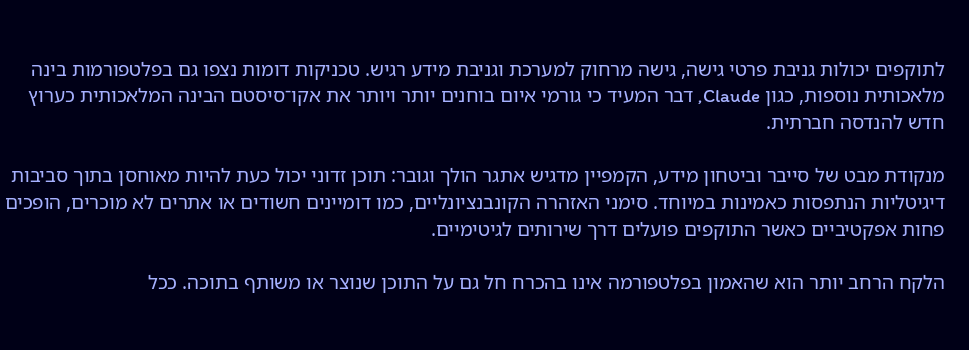לתוקפים יכולות גניבת פרטי גישה, גישה מרחוק למערכת וגניבת מידע רגיש. טכניקות דומות נצפו גם בפלטפורמות בינה מלאכותית נוספות, כגון Claude, דבר המעיד כי גורמי איום בוחנים יותר ויותר את אקו־סיסטם הבינה המלאכותית כערוץ חדש להנדסה חברתית.

מנקודת מבט של סייבר וביטחון מידע, הקמפיין מדגיש אתגר הולך וגובר: תוכן זדוני יכול כעת להיות מאוחסן בתוך סביבות דיגיטליות הנתפסות כאמינות במיוחד. סימני האזהרה הקונבנציונליים, כמו דומיינים חשודים או אתרים לא מוכרים, הופכים פחות אפקטיביים כאשר התוקפים פועלים דרך שירותים לגיטימיים.

הלקח הרחב יותר הוא שהאמון בפלטפורמה אינו בהכרח חל גם על התוכן שנוצר או משותף בתוכה. ככל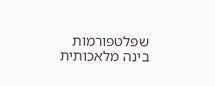שפלטפורמות בינה מלאכותית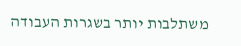משתלבות יותר בשגרות העבודה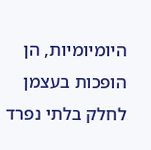היומיומיות, הן הופכות בעצמן לחלק בלתי נפרד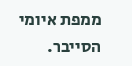ממפת איומי הסייבר.